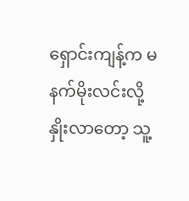ရှောင်းကျန့်က မနက်မိုးလင်းလို့
နှိုးလာတော့ သူ့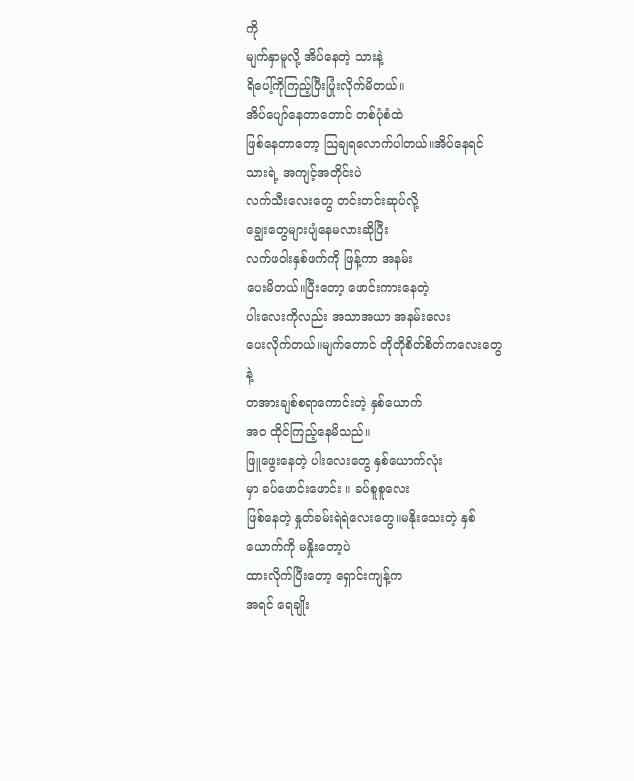ကို
မျက်နှာမူလို့ အိပ်နေတဲ့ သားနဲ့
ရိပေါ့်ကိုကြည့်ပြီးပြုံးလိုက်မိတယ်။
အိပ်ပျော်နေတာတောင် တစ်ပုံစံထဲ
ဖြစ်နေတာတော့ သြချရလောက်ပါတယ်။အိပ်နေရင် သားရဲ့ အကျင့်အတိုင်းပဲ
လက်သီးလေးတွေ တင်းတင်းဆုပ်လို့
ချွေးတွေများပျံနေမလားဆိုပြီး
လက်ဖဝါးနှစ်ဖက်ကို ဖြန့်ကာ အနမ်း
ပေးမိတယ်။ပြီးတော့ ဖောင်းကားနေတဲ့
ပါးလေးကိုလည်း အသာအယာ အနမ်းလေး
ပေးလိုက်တယ်။မျက်တောင် တိုတိုစိတ်စိတ်ကလေးတွေနဲ့
တအားချစ်စရာကောင်းတဲ့ နှစ်ယောက်
အဝ ထိုင်ကြည့်နေမိသည်။
ဖြူဖွေးနေတဲ့ ပါးလေးတွေ နှစ်ယောက်လုံး
မှာ ခပ်ဖောင်းဖောင်း ။ ခပ်စူစူလေး
ဖြစ်နေတဲ့ နှုတ်ခမ်းရဲရဲလေးတွေ။မနိုးသေးတဲ့ နှစ်ယောက်ကို မနှိုးတော့ပဲ
ထားလိုက်ပြီးတော့ ရှောင်းကျန့်က
အရင် ရေချိုး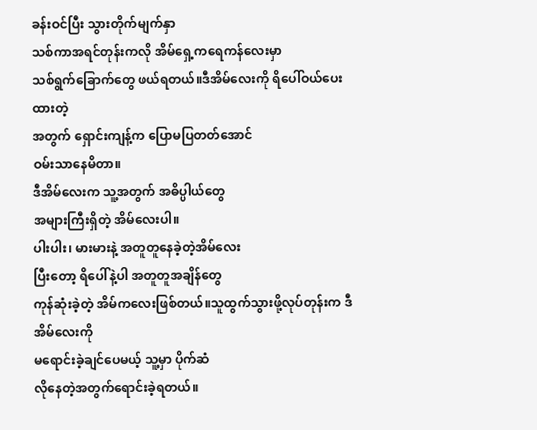ခန်းဝင်ပြီး သွားတိုက်မျက်နှာ
သစ်ကာအရင်တုန်းကလို အိမ်ရှေ့ကရေကန်လေးမှာ
သစ်ရွက်ခြောက်တွေ ဖယ်ရတယ်။ဒီအိမ်လေးကို ရိပေါ်ဝယ်ပေးထားတဲ့
အတွက် ရှောင်းကျန့်က ပြောမပြတတ်အောင်
ဝမ်းသာနေမိတာ။
ဒီအိမ်လေးက သူ့အတွက် အဓိပ္ပါယ်တွေ
အများကြီးရှိတဲ့ အိမ်လေးပါ။
ပါးပါး၊ မားမားနဲ့ အတူတူနေခဲ့တဲ့အိမ်လေး
ပြီးတော့ ရိပေါ်နဲ့ပါ အတူတူအချိန်တွေ
ကုန်ဆုံးခဲ့တဲ့ အိမ်ကလေးဖြစ်တယ်။သူထွက်သွားဖို့လုပ်တုန်းက ဒီအိမ်လေးကို
မရောင်းခဲ့ချင်ပေမယ့် သူ့မှာ ပိုက်ဆံ
လိုနေတဲ့အတွက်ရောင်းခဲ့ရတယ်။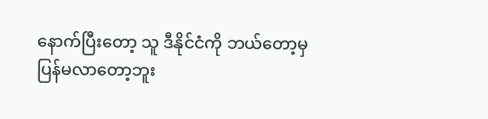နောက်ပြီးတော့ သူ ဒီနိုင်ငံကို ဘယ်တော့မှ
ပြန်မလာတော့ဘူး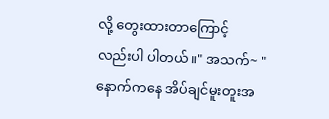လို့ တွေးထားတာကြောင့်
လည်းပါ ပါတယ်။" အသက်~ "
နောက်ကနေ အိပ်ချင်မူးတူးအ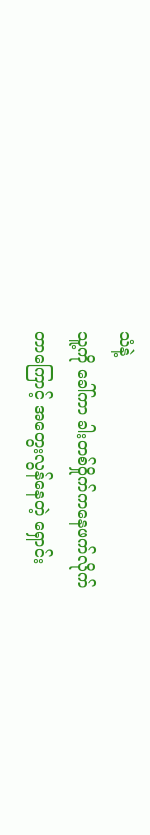သံနဲ့
သူ့ကို ခေါ်ကာ ခါးတစ်ဝှိုက်ကနေဖက်လိုက်
တာကြောင့် အတွေးလွန်နေတဲ့ ရှောင်း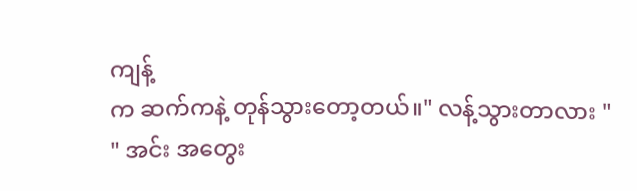ကျန့်
က ဆက်ကနဲ့ တုန်သွားတော့တယ်။" လန့်သွားတာလား "
" အင်း အတွေး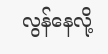လွန်နေလို့